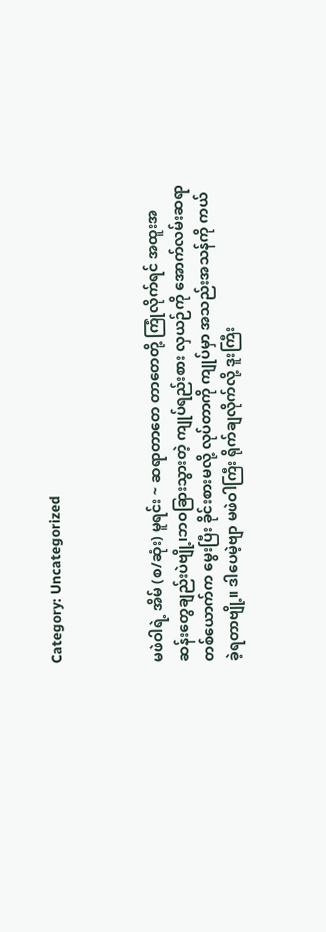Category: Uncategorized



မဖဲဝါရဲ့ အိမ် (စ/ဆုံး) မူရင်း ~ ဆရာတာတေ တာတေတို့ ကြုံလိုက်ရင် အထူးအဆန်းတွေချည်းပဲဗျို့၊ဘဝခြားသွားတဲ့ ကျုပ်ရည်းစား လှယဉ်ကို အောက်လမ်းဆရာတစ်ယောက်က မွေးပြီး ခိုင်းစားမလို့ လုပ်တာကို ကျုပ်မှာ အသည်းအသန်ကို ကယ်ခဲ့ရတာဗျို့။ ဒါပေမဲ့ဗျာ မဖဲဝါကြီး ရိုက်ချလိုက်လို့ ဒူးကြီး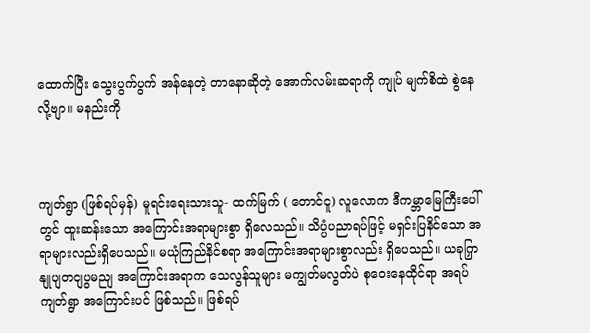ထောက်ပြီး သွေးပွက်ပွက် အန်နေတဲ့ တာနောဆိုတဲ့ အောက်လမ်းဆရာကို ကျုပ် မျက်စိထဲ စွဲနေလို့ဗျာ။ မနည်းကို



ကျတ်ရွာ (ဖြစ်ရပ်မှန်) မူရင်းရေးသားသူ- ထက်မြက် ( တောင်ငူ) လူလောက ဒီကမ္ဘာမြေကြီးပေါ်တွင် ထူးဆန်းသော အကြောင်းအရာများစွာ ရှိလေသည်။ သိပ္ပံပညာရပ်ဖြင့် မရှင်းပြနိင်သော အရာများလည်းရှိပေသည်။ မယုံကြည်နိင်စရာ အကြောင်းအရာများစွာလည်း ရှိပေသည်။ ယခုကြှနျုပျတငျပွမညျ အကြောင်းအရာက သေလွန်သူများ မကျွတ်မလွတ်ပဲ စုဝေးနေထိုင်ရာ အရပ် ကျတ်ရွာ အကြောင်းပင် ဖြစ်သည်။ ဖြစ်ရပ်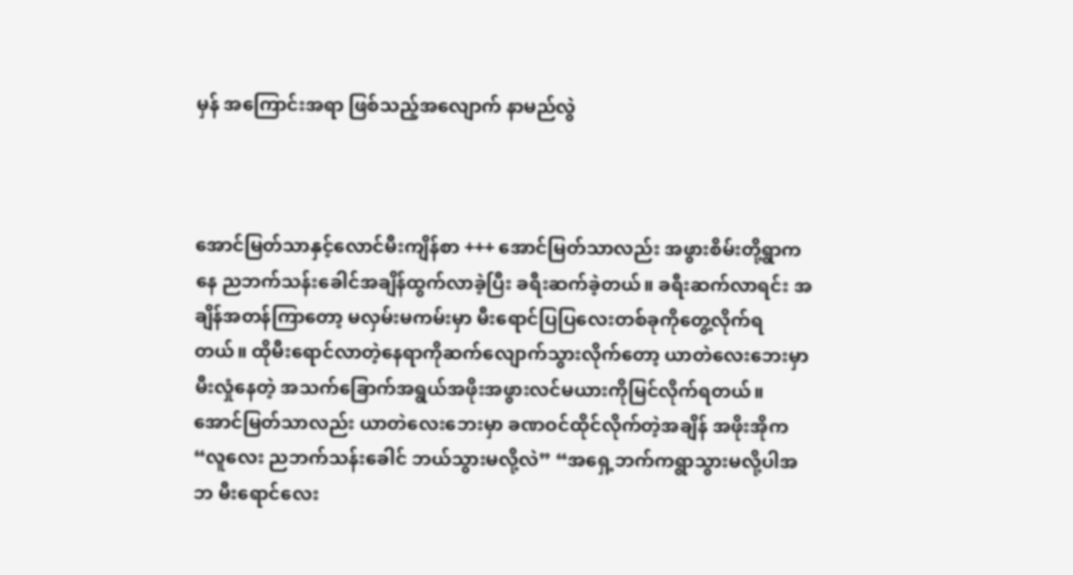မှန် အကြောင်းအရာ ဖြစ်သည့်အလျောက် နာမည်လွဲ



အောင်မြတ်သာနှင့်လောင်မီးကျိန်စာ +++ အောင်မြတ်သာလည်း အဖွားစိမ်းတို့ရွာကနေ ညဘက်သန်းခေါင်အချိန်ထွက်လာခဲ့ပြီး ခရီးဆက်ခဲ့တယ်။ ခရီးဆက်လာရင်း အချိန်အတန်ကြာတော့ မလှမ်းမကမ်းမှာ မီးရောင်ပြပြလေးတစ်ခုကိုတွေ့လိုက်ရတယ်။ ထိုမီးရောင်လာတဲ့နေရာကိုဆက်လျောက်သွားလိုက်တော့ ယာတဲလေးဘေးမှာ မီးလှုံနေတဲ့ အသက်ခြောက်အရွယ်အဖိုးအဖွားလင်မယားကိုမြင်လိုက်ရတယ်။ အောင်မြတ်သာလည်း ယာတဲလေးဘေးမှာ ခဏဝင်ထိုင်လိုက်တဲ့အချိန် အဖိုးအိုက “လူလေး ညဘက်သန်းခေါင် ဘယ်သွားမလို့လဲ” “အရှေ့ဘက်ကရွာသွားမလို့ပါအဘ မီးရောင်လေး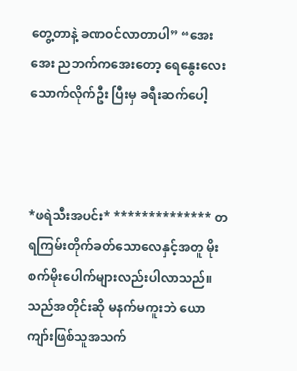တွေ့တာနဲ့ ခဏဝင်လာတာပါ” “အေး အေး ညဘက်ကအေးတော့ ရေနွေးလေးသောက်လိုက်ဦး ပြီးမှ ခရီးဆက်ပေါ့



*ဖရဲသီးအပင်း* ************** တရကြမ်းတိုက်ခတ်သောလေနှင့်အတူ မိုးစက်မိုးပေါက်များလည်းပါလာသည်။ သည်အတိုင်းဆို မနက်မကူးဘဲ ယောကျာ်းဖြစ်သူအသက်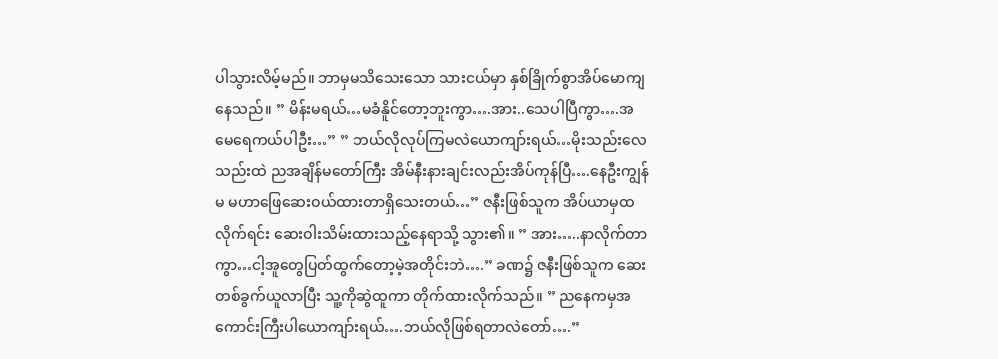ပါသွားလိမ့်မည်။ ဘာမှမသိသေးသော သားငယ်မှာ နှစ်ခြိုက်စွာအိပ်မောကျနေသည်။ ” မိန်းမရယ်…မခံနိူင်တော့ဘူးကွာ….အား..သေပါပြီကွာ….အမေရေကယ်ပါဦး…” ” ဘယ်လိုလုပ်ကြမလဲယောကျာ်းရယ်…မိုးသည်းလေသည်းထဲ ညအချိန်မတော်ကြီး အိမ်နီးနားချင်းလည်းအိပ်ကုန်ပြီ….နေဦးကျွန်မ မဟာဖြေဆေးဝယ်ထားတာရှိသေးတယ်…” ဇနီးဖြစ်သူက အိပ်ယာမှထလိုက်ရင်း ဆေးဝါးသိမ်းထားသည့်နေရာသို့ သွား၏။ ” အား…..နာလိုက်တာကွာ…ငါ့အူတွေပြတ်ထွက်တော့မဲ့အတိုင်းဘဲ….” ခဏ၌ ဇနီးဖြစ်သူက ဆေးတစ်ခွက်ယူလာပြီး သူ့ကိုဆွဲထူကာ တိုက်ထားလိုက်သည်။ ” ညနေကမှအကောင်းကြီးပါယောကျာ်းရယ်….ဘယ်လိုဖြစ်ရတာလဲတော်….”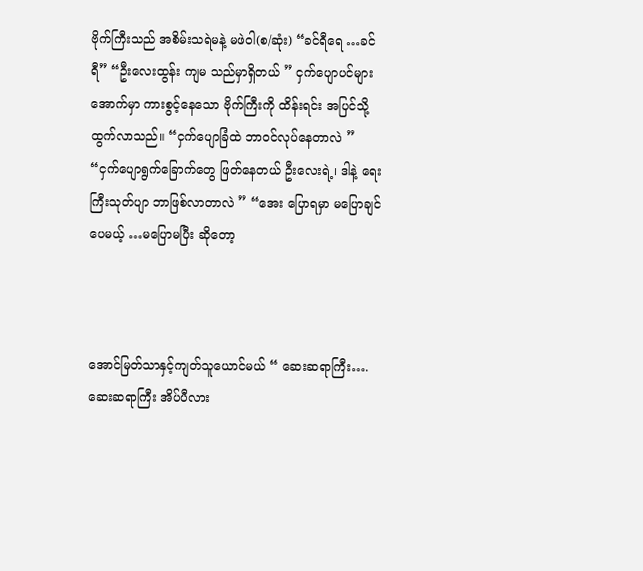ဗိုက်ကြီးသည် အစိမ်းသရဲမနဲ့ မဖဲဝါ(စ/ဆုံး) “ခင်ရီရေ …ခင်ရီ” “ဦးလေးထွန်း ကျမ သည်မှာရှိတယ် ” ငှက်ပျောပင်များအောက်မှာ ကားစွင့်နေသော ဗိုက်ကြီးကို ထိန်းရင်း အပြင်သို့ ထွက်လာသည်။ “ငှက်ပျောခြံထဲ ဘာဝင်လုပ်နေတာလဲ ” “ငှက်ပျောရွက်ခြောက်တွေ ဖြတ်နေတယ် ဦးလေးရဲ့၊ ဒါနဲ့ ရေးကြီးသုတ်ပျာ ဘာဖြစ်လာတာလဲ ” “အေး ပြောရမှာ မပြောချင်ပေမယ့် …မပြောမပြီး ဆိုတော့



အောင်မြတ်သာနှင့်ကျတ်သူယောင်မယ် “ ဆေးဆရာကြီး…. ဆေးဆရာကြီး အိပ်ပီလား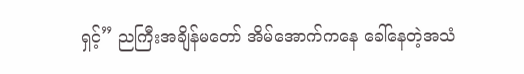ရှင့်” ညကြီးအချိန်မတော် အိမ်အောက်ကနေ ခေါ်နေတဲ့အသံ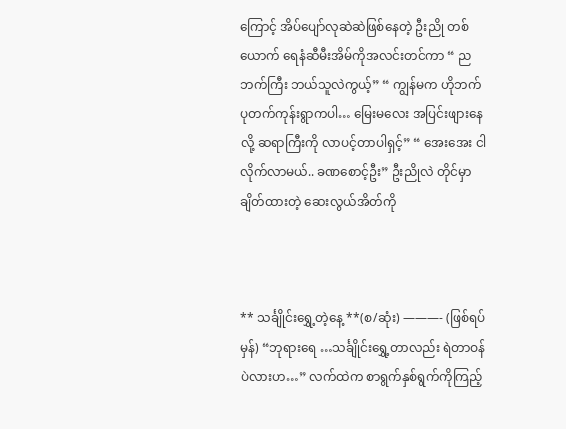ကြောင့် အိပ်ပျော်လုဆဲဆဲဖြစ်နေတဲ့ ဦးညို တစ်ယောက် ရေနံဆီမီးအိမ်ကိုအလင်းတင်ကာ “ ညဘက်ကြီး ဘယ်သူလဲကွယ့်” “ ကျွန်မက ဟိုဘက် ပုတက်ကုန်းရွာကပါ… မြေးမလေး အပြင်းဖျားနေလို့ ဆရာကြီးကို လာပင့်တာပါရှင့်” “ အေးအေး ငါလိုက်လာမယ်.. ခဏစောင့်ဦး” ဦးညိုလဲ တိုင်မှာချိတ်ထားတဲ့ ဆေးလွယ်အိတ်ကို



** သင်္ချိုင်းရွှေ့တဲ့နေ့ **(စ/ဆုံး) ———- (ဖြစ်ရပ်မှန်) “ဘုရားရေ …သင်္ချိုင်းရွှေ့တာလည်း ရဲတာဝန်ပဲလားဟ…” လက်ထဲက စာရွက်နှစ်ရွက်ကိုကြည့်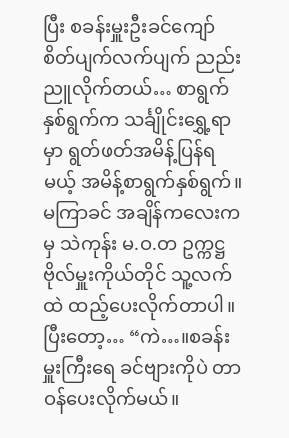ပြီး စခန်းမှူးဦးခင်ကျော် စိတ်ပျက်လက်ပျက် ညည်းညူလိုက်တယ်… စာရွက်နှစ်ရွက်က သင်္ချိုင်းရွှေ့ရာမှာ ရွတ်ဖတ်အမိန့်ပြန်ရမယ့် အမိန့်စာရွက်နှစ်ရွက်။မကြာခင် အချိန်ကလေးကမှ သဲကုန်း မ.ဝ.တ ဥက္ကဋ္ဌ ဗိုလ်မှူးကိုယ်တိုင် သူ့လက်ထဲ ထည့်ပေးလိုက်တာပါ။ ပြီးတော့… “ကဲ…။စခန်းမှူးကြီးရေ ခင်ဗျားကိုပဲ တာဝန်ပေးလိုက်မယ်။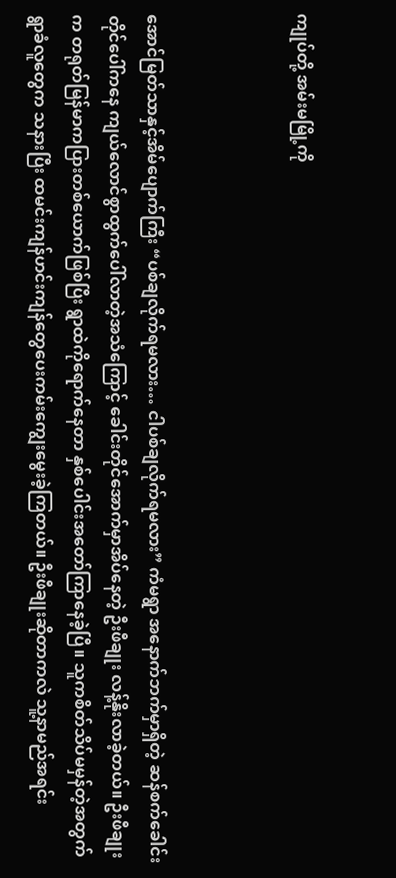ကျုပ်တို့ အမ်းမမြို့ကို



အောင်မြတ်သာနှင့်အိမ်ပျောက်ကြီး “ပစ်ချလိုက်ရမလား… ငါပစ်ချလိုက်ရမလား” ကံမရွာ အနောက်ဘက်မှာရှိတဲ့ ဆန်စက်ခေါင်းတိုင်ပေါ်ကနေ ကျယ်လောင်စွာထွက်ပေါ်လာတဲ့အသံကြောင့် ခေါင်းတိုင်အောက်မှာအိပ်နေတဲ့ ဦးဖီချုး လန့်နိုးလာခဲ့တယ်။ ဦးဖီချုးက တရုတ်မြန်မာကပြားတစ်ယောက်ဖြစ်ပြီး ရွာထဲကိုရောက်နေတာ နှစ်ပေါင်းအတော်ကြာနေခဲ့ပြီ။ သူကစိတ်သိပ်မမှန်တဲ့အတွက် ရွာခံလူတွေက သနားပြီး ထမင်းကျန်ဟင်းကျန်တွေပေးကမ်းကျွေးမွေးခဲ့ကြတယ်။ ဦးဖီချုးဆိုတာကလဲ သူ့နာမည်အရင်း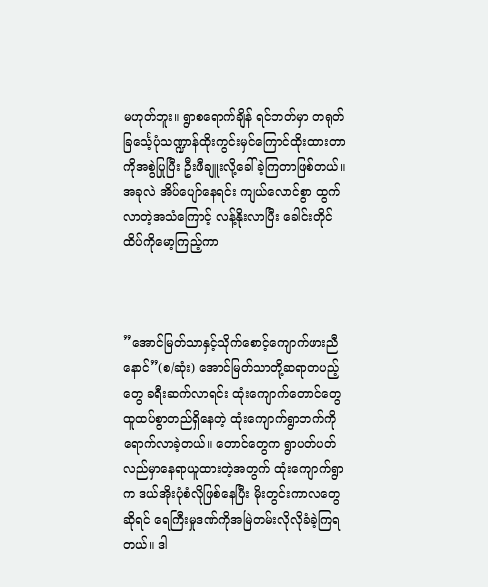မဟုတ်ဘူး။ ရွာစရောက်ချိန် ရင်ဘတ်မှာ တရုတ်ခြင်္သေ့ပုံသဏ္ဍာန်ထိုးကွင်းမှင်ကြောင်ထိုးထားတာကိုအစွဲပြုပြီး ဦးဖီချူးလို့ခေါ်ခဲ့ကြတာဖြစ်တယ်။ အခုလဲ အိပ်ပျော်နေရင်း ကျယ်လောင်စွာ ထွက်လာတဲ့အသံကြောင့် လန့်နိုးလာပြီး ခေါင်းတိုင်ထိပ်ကိုမော့ကြည့်ကာ



”အောင်မြတ်သာနှင့်သိုက်စောင့်ကျောက်ဖားညီနောင်”(စ/ဆုံး) အောင်မြတ်သာတို့ဆရာတပည့်တွေ ခရီးဆက်လာရင်း ထုံးကျောက်တောင်တွေ ထူထပ်စွာတည်ရှိနေတဲ့ ထုံးကျောက်ရွာဘက်ကို ရောက်လာခဲ့တယ်။ တောင်တွေက ရွာပတ်ပတ်လည်မှာနေရာယူထားတဲ့အတွက် ထုံးကျောက်ရွာက ဒယ်အိုးပုံစံလိုဖြစ်နေပြီး မိုးတွင်းကာလတွေဆိုရင် ရေကြီးမှုဒဏ်ကိုအမြဲတမ်းလိုလိုခံခဲ့ကြရတယ်။ ဒါ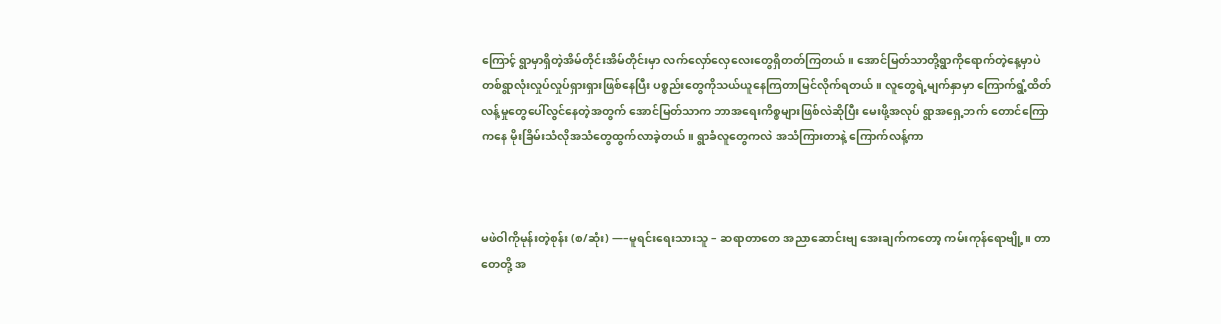ကြောင့် ရွာမှာရှိတဲ့အိမ်တိုင်းအိမ်တိုင်းမှာ လက်လှော်လှေလေးတွေရှိတတ်ကြတယ်။ အောင်မြတ်သာတို့ရွာကိုရောက်တဲ့နေ့မှာပဲ တစ်ရွာလုံးလှုပ်လှုပ်ရှားရှားဖြစ်နေပြီး ပစ္စည်းတွေကိုသယ်ယူနေကြတာမြင်လိုက်ရတယ်။ လူတွေရဲ့မျက်နှာမှာ ကြောက်ရွံ့ထိတ်လန့်မှုတွေပေါ်လွင်နေတဲ့အတွက် အောင်မြတ်သာက ဘာအရေးကိစ္စများဖြစ်လဲဆိုပြီး မေးဖို့အလုပ် ရွာအရှေ့ဘက် တောင်ကြောကနေ မိုးခြိမ်းသံလိုအသံတွေထွက်လာခဲ့တယ်။ ရွာခံလူတွေကလဲ အသံကြားတာနဲ့ ကြောက်လန့်ကာ



မဖဲဝါကိုမုန်းတဲ့စုန်း (စ/ဆုံး) —–မူရင်းရေးသားသူ – ဆရာတာတေ အညာဆောင်းဗျ အေးချက်ကတော့ ကမ်းကုန်ရောဗျို့။ တာတေတို့ အ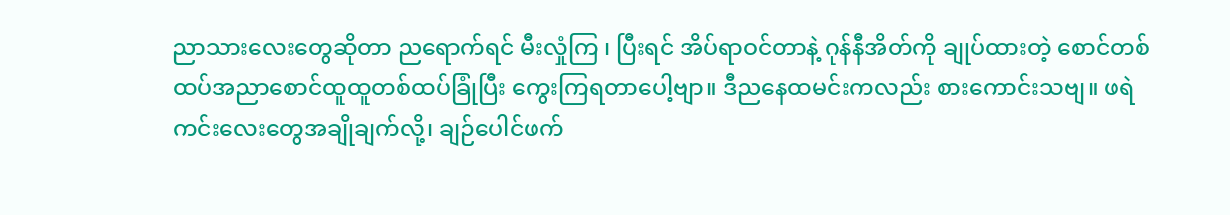ညာသားလေးတွေဆိုတာ ညရောက်ရင် မီးလှုံကြ ၊ ပြီးရင် အိပ်ရာဝင်တာနဲ့ ဂုန်နီအိတ်ကို ချုပ်ထားတဲ့ စောင်တစ်ထပ်အညာစောင်ထူထူတစ်ထပ်ခြုံပြီး ကွေးကြရတာပေါ့ဗျာ။ ဒီညနေထမင်းကလည်း စားကောင်းသဗျ။ ဖရဲကင်းလေးတွေအချိုချက်လို့၊ ချဉ်ပေါင်ဖက်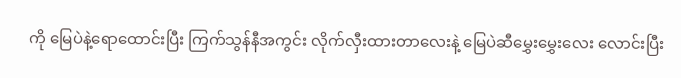ကို မြေပဲနဲ့ရောထောင်းပြီး ကြက်သွန်နီအကွင်း လိုက်လှီးထားတာလေးနဲ့ မြေပဲဆီမွှေးမွှေးလေး လောင်းပြီး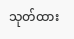သုတ်ထား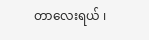တာလေးရယ် ၊